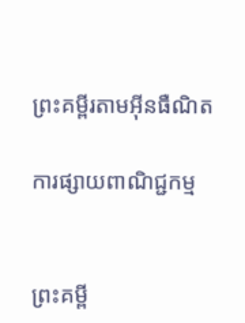ព្រះគម្ពីរតាមអ៊ីនធឺណិត

ការផ្សាយពាណិជ្ជកម្ម


ព្រះគម្ពី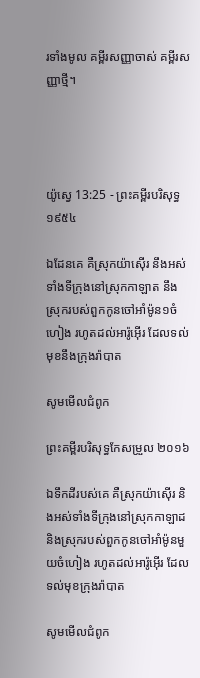រទាំងមូល គម្ពីរសញ្ញាចាស់ គម្ពីរសញ្ញាថ្មី។




យ៉ូស្វេ 13:25 - ព្រះគម្ពីរបរិសុទ្ធ ១៩៥៤

ឯដែនគេ គឺស្រុកយ៉ាស៊ើរ នឹងអស់ទាំងទីក្រុងនៅស្រុកកាឡាត នឹងស្រុករបស់ពួកកូនចៅអាំម៉ូន១ចំហៀង រហូតដល់អារ៉ូអ៊ើរ ដែលទល់មុខនឹងក្រុងរ៉ាបាត

សូមមើលជំពូក

ព្រះគម្ពីរបរិសុទ្ធកែសម្រួល ២០១៦

ឯទឹកដីរបស់គេ គឺស្រុកយ៉ាស៊ើរ និងអស់ទាំងទីក្រុងនៅស្រុកកាឡាដ និងស្រុករបស់ពួកកូនចៅអាំម៉ូនមួយចំហៀង រហូតដល់អារ៉ូអ៊ើរ ដែលទល់មុខក្រុងរ៉ាបាត

សូមមើលជំពូក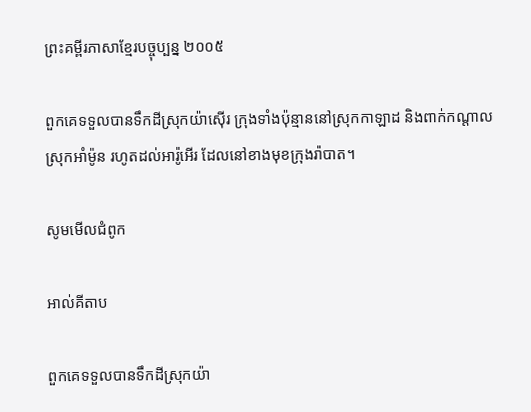ព្រះគម្ពីរភាសាខ្មែរបច្ចុប្បន្ន ២០០៥

ពួកគេទទួលបានទឹកដីស្រុកយ៉ា‌ស៊ើរ ក្រុងទាំងប៉ុន្មាននៅស្រុកកាឡាដ និងពាក់កណ្ដាលស្រុកអាំម៉ូន រហូតដល់អារ៉ូ‌អើរ ដែលនៅខាងមុខក្រុងរ៉ាបាត។

សូមមើលជំពូក

អាល់គីតាប

ពួកគេទទួលបានទឹកដីស្រុកយ៉ា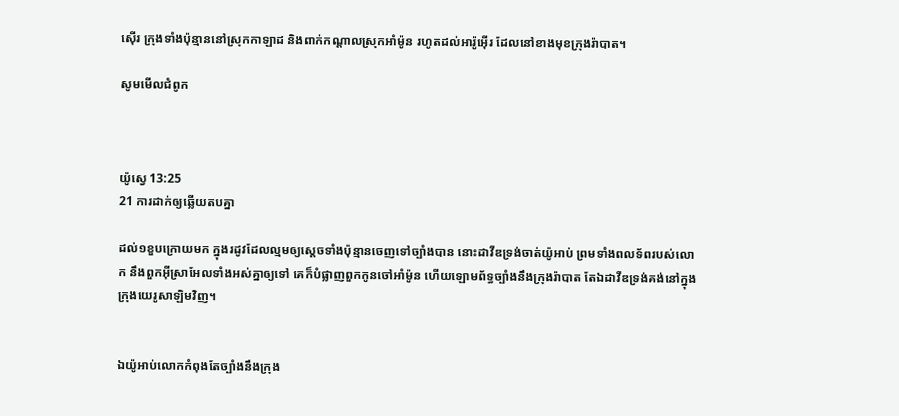ស៊ើរ ក្រុងទាំងប៉ុន្មាននៅស្រុកកាឡាដ និងពាក់កណ្តាលស្រុកអាំម៉ូន រហូតដល់អា‌រ៉ូអ៊ើរ ដែលនៅខាងមុខក្រុងរ៉ាបាត។

សូមមើលជំពូក



យ៉ូស្វេ 13:25
21 ការដាក់ឲ្យឆ្លើយតបគ្នា

ដល់១ខួបក្រោយមក ក្នុងរដូវដែលល្មមឲ្យស្តេចទាំងប៉ុន្មានចេញទៅច្បាំងបាន នោះដាវីឌទ្រង់ចាត់យ៉ូអាប់ ព្រមទាំងពលទ័ពរបស់លោក នឹងពួកអ៊ីស្រាអែលទាំងអស់គ្នាឲ្យទៅ គេក៏បំផ្លាញពួកកូនចៅអាំម៉ូន ហើយឡោម‌ព័ទ្ធច្បាំងនឹងក្រុងរ៉ាបាត តែឯដាវីឌទ្រង់គង់នៅក្នុងក្រុងយេរូ‌សាឡិមវិញ។


ឯយ៉ូអាប់លោកកំពុងតែច្បាំងនឹងក្រុង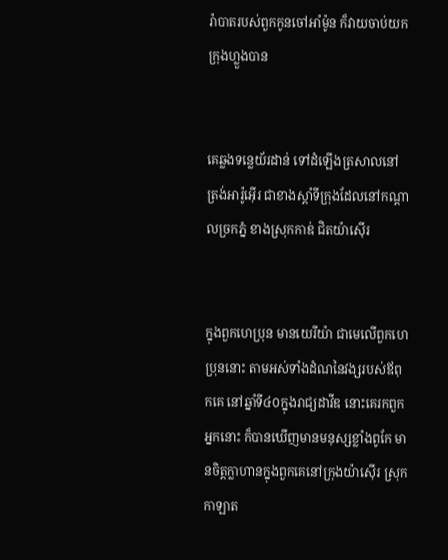រ៉ាបាតរបស់ពួកកូនចៅអាំម៉ូន ក៏វាយចាប់យកក្រុងហ្លួងបាន


គេឆ្លងទន្លេយ័រដាន់ ទៅដំឡើងត្រសាលនៅត្រង់អារ៉ូ‌អ៊ើរ ជាខាងស្តាំទីក្រុងដែលនៅកណ្តាលច្រកភ្នំ ខាងស្រុកកាឌ់ ជិតយ៉ាស៊ើរ


ក្នុងពួកហេប្រុន មានយេរីយ៉ា ជាមេលើពួកហេប្រុននោះ តាមអស់ទាំងដំណនៃវង្សរបស់ឪពុកគេ នៅឆ្នាំទី៤០ក្នុងរាជ្យដាវីឌ នោះគេរកពួកអ្នកនោះ ក៏បានឃើញមានមនុស្សខ្លាំងពូកែ មានចិត្តក្លាហានក្នុងពួកគេនៅក្រុងយ៉ាស៊ើរ ស្រុកកាឡាត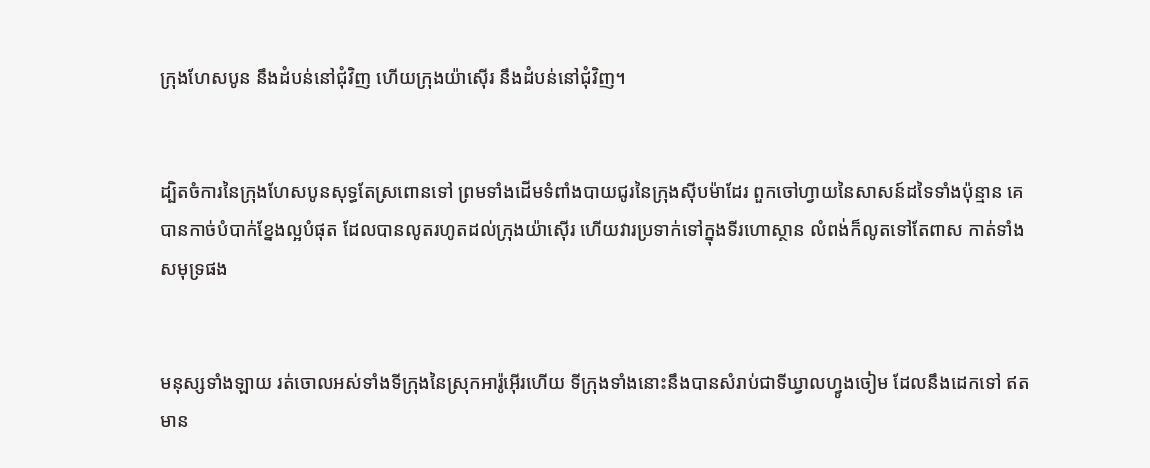ក្រុងហែសបូន នឹងដំបន់នៅជុំវិញ ហើយក្រុងយ៉ាស៊ើរ នឹងដំបន់នៅជុំវិញ។


ដ្បិតចំការនៃក្រុងហែសបូនសុទ្ធតែស្រពោនទៅ ព្រមទាំងដើមទំពាំង‌បាយ‌ជូរនៃក្រុងស៊ីបម៉ាដែរ ពួកចៅហ្វាយនៃសាសន៍ដទៃទាំងប៉ុន្មាន គេបានកាច់បំបាក់ខ្នែងល្អបំផុត ដែលបានលូតរហូតដល់ក្រុងយ៉ាស៊ើរ ហើយវារប្រទាក់ទៅក្នុងទីរហោ‌ស្ថាន លំពង់ក៏លូតទៅតែ‌ពាស កាត់ទាំងសមុទ្រផង


មនុស្សទាំង‌ឡាយ រត់ចោលអស់ទាំងទីក្រុងនៃស្រុកអារ៉ូ‌អ៊ើរហើយ ទីក្រុងទាំងនោះនឹងបានសំរាប់ជាទីឃ្វាលហ្វូងចៀម ដែលនឹងដេកទៅ ឥតមាន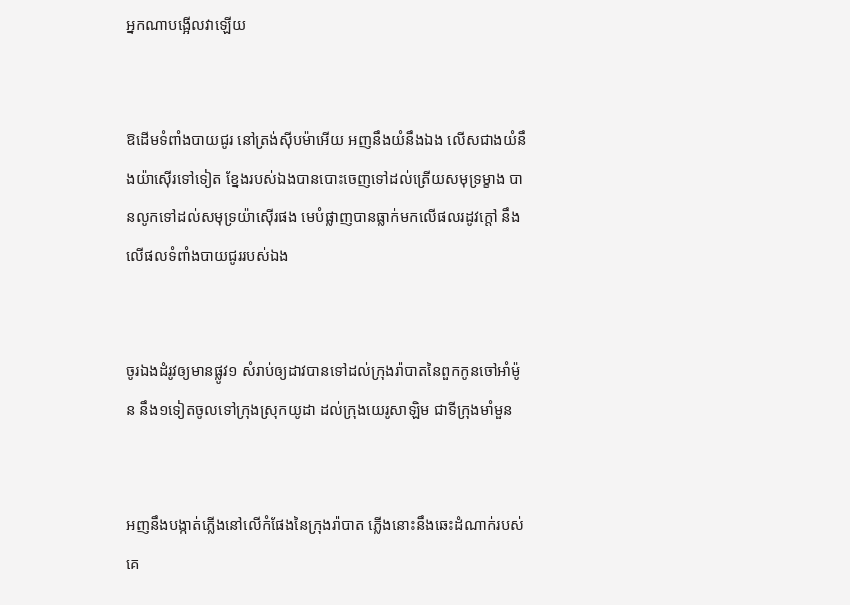អ្នកណាបង្អើលវាឡើយ


ឱដើមទំពាំង‌បាយ‌ជូរ នៅត្រង់ស៊ីបម៉ាអើយ អញនឹងយំនឹងឯង លើសជាងយំនឹងយ៉ាស៊ើរទៅទៀត ខ្នែងរបស់ឯងបានបោះចេញទៅដល់ត្រើយសមុទ្រម្ខាង បានលូកទៅដល់សមុទ្រយ៉ាស៊ើរផង មេបំផ្លាញបានធ្លាក់មកលើផលរដូវក្តៅ នឹងលើផលទំពាំង‌បាយ‌ជូររបស់ឯង


ចូរឯងដំរូវឲ្យមានផ្លូវ១ សំរាប់ឲ្យដាវបានទៅដល់ក្រុងរ៉ាបាតនៃពួកកូនចៅអាំម៉ូន នឹង១ទៀតចូលទៅក្រុងស្រុកយូដា ដល់ក្រុងយេរូ‌សាឡិម ជាទីក្រុងមាំ‌មួន


អញនឹងបង្កាត់ភ្លើងនៅលើកំផែងនៃក្រុងរ៉ាបាត ភ្លើងនោះនឹងឆេះដំណាក់របស់គេ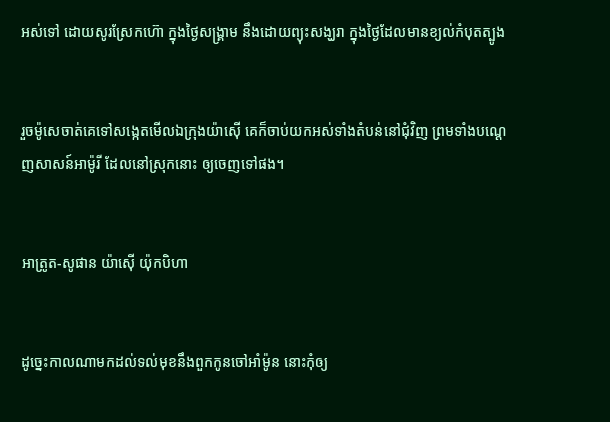អស់ទៅ ដោយសូរស្រែកហ៊ោ ក្នុងថ្ងៃសង្គ្រាម នឹងដោយព្យុះសង្ឃរា ក្នុងថ្ងៃដែលមានខ្យល់កំបុតត្បូង


រួចម៉ូសេចាត់គេទៅសង្កេតមើលឯក្រុងយ៉ាស៊ើ គេក៏ចាប់យកអស់ទាំងតំបន់នៅជុំវិញ ព្រមទាំងបណ្តេញសាសន៍អាម៉ូរី ដែលនៅស្រុកនោះ ឲ្យចេញទៅផង។


អាត្រូត-សូផាន យ៉ាស៊ើ យ៉ុក‌បិហា


ដូច្នេះកាលណាមកដល់ទល់មុខនឹងពួកកូនចៅអាំម៉ូន នោះកុំឲ្យ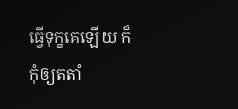ធ្វើទុក្ខគេឡើយ ក៏កុំឲ្យត‌តាំ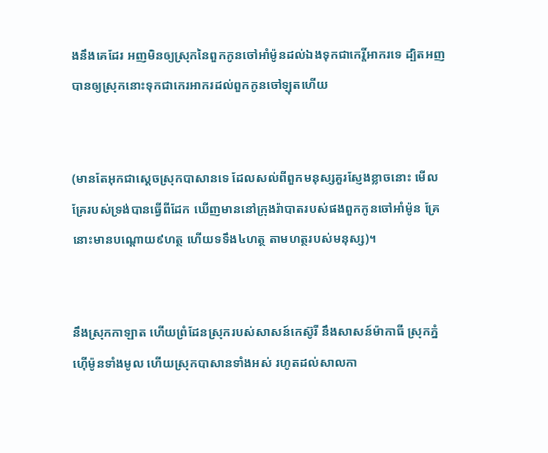ងនឹងគេដែរ អញមិនឲ្យស្រុកនៃពួកកូនចៅអាំម៉ូនដល់ឯងទុកជាកេរ្តិ៍‌អាករទេ ដ្បិតអញបានឲ្យស្រុកនោះទុកជាកេរ‌អាករដល់ពួកកូនចៅឡុតហើយ


(មានតែអុកជាស្តេចស្រុកបាសានទេ ដែលសល់ពីពួកមនុស្សគួរស្ញែង‌ខ្លាចនោះ មើល គ្រែរបស់ទ្រង់បានធ្វើពីដែក ឃើញមាននៅក្រុងរ៉ាបាតរបស់ផងពួកកូនចៅអាំម៉ូន គ្រែនោះមានបណ្តោយ៩ហត្ថ ហើយទទឹង៤ហត្ថ តាមហត្ថរបស់មនុស្ស)។


នឹងស្រុកកាឡាត ហើយព្រំ‌ដែនស្រុករបស់សាសន៍កេស៊ូរី នឹងសាសន៍ម៉ាកាធី ស្រុកភ្នំហ៊ើម៉ូនទាំងមូល ហើយស្រុកបាសានទាំងអស់ រហូតដល់សាលកា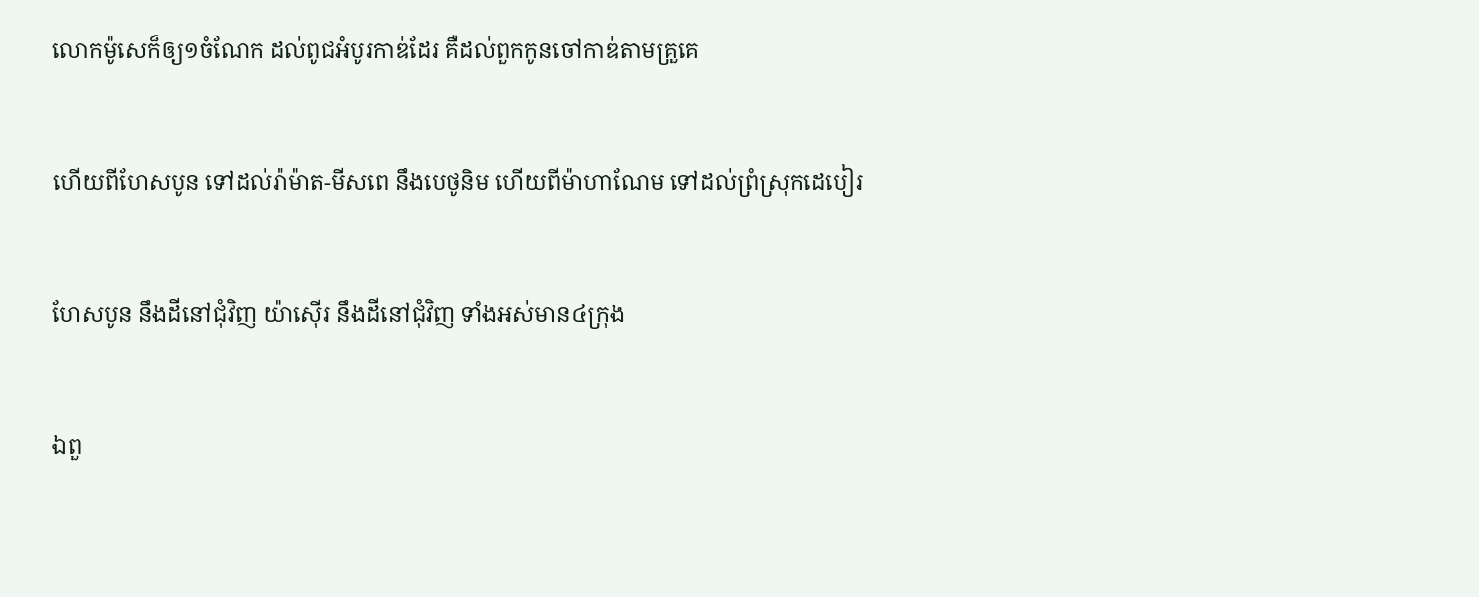លោកម៉ូសេក៏ឲ្យ១ចំណែក ដល់ពូជអំបូរកាឌ់ដែរ គឺដល់ពួកកូនចៅកាឌ់តាមគ្រួគេ


ហើយពីហែសបូន ទៅដល់រ៉ាម៉ាត-មីសពេ នឹងបេថូនិម ហើយពីម៉ាហា‌ណែម ទៅដល់ព្រំស្រុកដេបៀរ


ហែសបូន នឹងដីនៅជុំវិញ យ៉ាស៊ើរ នឹងដីនៅជុំវិញ ទាំងអស់មាន៤ក្រុង


ឯពួ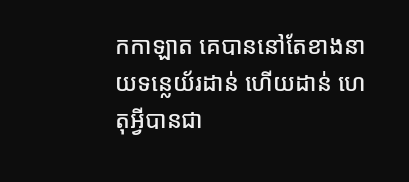កកាឡាត គេបាននៅតែខាងនាយទន្លេយ័រដាន់ ហើយដាន់ ហេតុអ្វីបានជា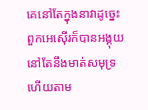គេនៅតែក្នុងនាវាដូច្នេះ ពួកអេស៊ើរក៏បានអង្គុយនៅតែនឹងមាត់សមុទ្រ ហើយតាម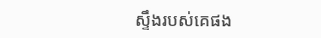ស្ទឹងរបស់គេផង